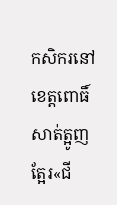កសិករនៅខេត្តពោធិ៍សាត់ត្អូញត្អែរ«ជី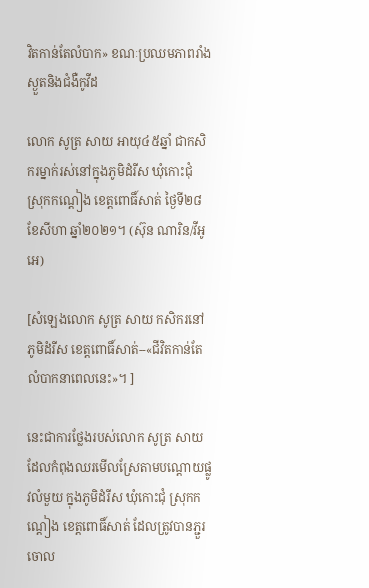វិតកាន់តែលំបាក» ខណៈប្រឈមភាពរាំងស្ងួតនិងជំងឺកូវីដ

លោក សូត្រ សាយ អាយុ៤៥ឆ្នាំ ជាកសិករម្នាក់រស់នៅក្នុងភូមិដំរីស ឃុំកោះជុំ ស្រុកកណ្តៀង ខេត្តពោធិ៍សាត់ ថ្ងៃទី២៨ ខែសីហា ឆ្នាំ២០២១។ (ស៊ុន ណារិន/វីអូអេ)

[សំឡេងលោក សូត្រ សាយ កសិករនៅភូមិដំរីស ខេត្តពោធិ៍សាត់--«ជីវិតកាន់តែលំបាកនាពេលនេះ»។ ]

នេះជាការថ្លែងរបស់លោក សូត្រ សាយ ដែលកំពុងឈរមើលស្រែតាមបណ្តោយផ្លូវលំមួយ ក្នុងភូមិដំរីស ឃុំកោះជុំ ស្រុកកណ្តៀង ខេត្តពោធិ៍សាត់ ដែលត្រូវបានភ្ជួរចោល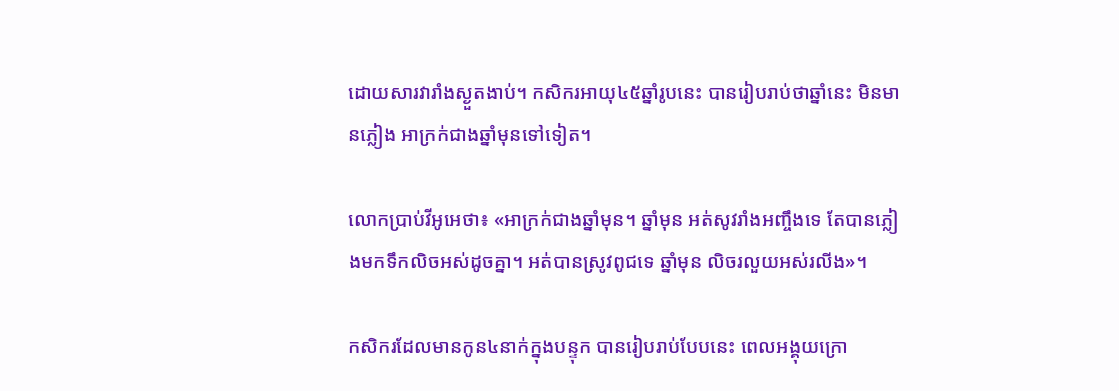ដោយសារវារាំងស្ងួតងាប់។ កសិករអាយុ៤៥ឆ្នាំរូបនេះ បានរៀបរាប់ថាឆ្នាំនេះ មិនមានភ្លៀង អាក្រក់ជាងឆ្នាំមុនទៅទៀត។

លោកប្រាប់វីអូអេថា៖ «អាក្រក់ជាងឆ្នាំមុន។ ឆ្នាំមុន អត់សូវរាំងអញ្ចឹងទេ តែបានភ្លៀងមកទឹកលិចអស់ដូចគ្នា។ អត់បានស្រូវពូជទេ ឆ្នាំមុន លិចរលួយអស់រលីង»។

កសិករដែលមានកូន៤នាក់ក្នុងបន្ទុក បានរៀបរាប់បែបនេះ ពេលអង្គុយក្រោ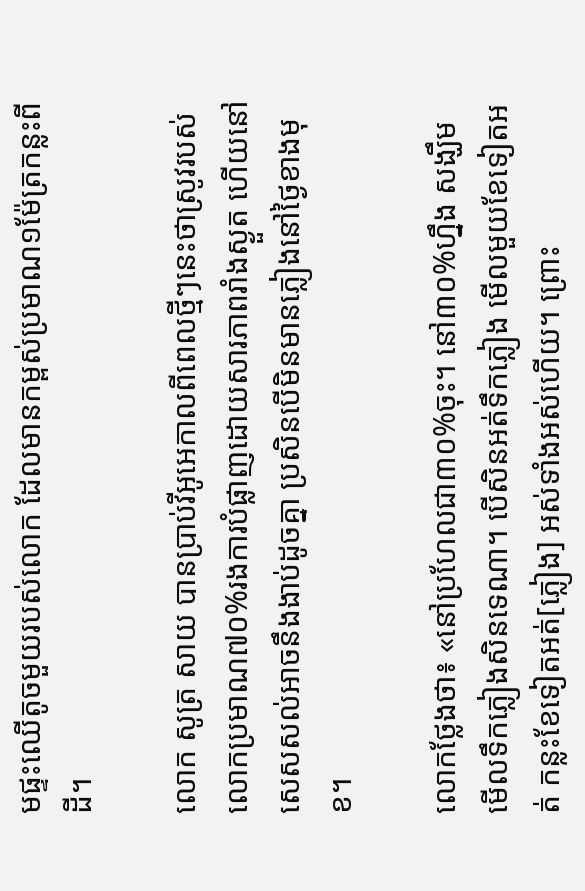មផ្ទះឈើតូចមួយរបស់លោក ដែលមានកម្ពស់ប្រមាណ១ម៉ែត្រកន្លះពីដី។

លោក សូត្រ សាយ បានប្រាប់វីអូអេកាលពីពេលថ្មីៗនេះថាស្រូវរបស់លោកប្រមាណ៧០%រងការបំផ្លាញដោយសារភាពរាំងស្ងួត ហើយនៅសេសសល់អាចនឹងងាប់ដូចគ្នា ប្រសិនបើមិនមានភ្លៀងនៅថ្ងៃខាងមុខ។

លោកថ្លែងថា៖ «នៅប្រហែលជា៣០%ចុះ។ នៅ៣០%ហ្នឹង សង្ឃឹមមើលទឹកភ្លៀងសិនទេណា។ បើសិនអត់ទឹកភ្លៀង មើលមួយខែទៀតអត់ កន្លះខែទៀតអត់[ភ្លៀង] អស់ទាំងអស់ហើយ។ ព្រោះ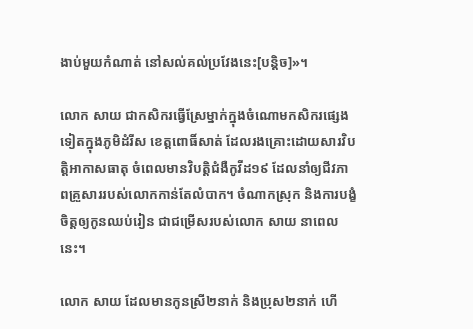ងាប់មួយកំណាត់ នៅសល់គល់ប្រវែងនេះ[បន្តិច]»។

លោក សាយ ជាកសិករធ្វើស្រែម្នាក់ក្នុងចំណោមកសិករផ្សេងទៀតក្នុងភូមិដំរីស ខេត្តពោធិ៍សាត់ ដែលរងគ្រោះដោយសារវិបត្តិអាកាសធាតុ ចំពេលមានវិបត្តិជំងឺកូវីដ១៩ ដែលនាំឲ្យជីវភាពគ្រួសាររបស់លោកកាន់តែលំបាក។ ចំណាកស្រុក និងការបង្ខំចិត្តឲ្យកូនឈប់រៀន ជាជម្រើសរបស់លោក សាយ នាពេលនេះ។

លោក សាយ ដែលមានកូនស្រី២នាក់ និងប្រុស២នាក់ ហើ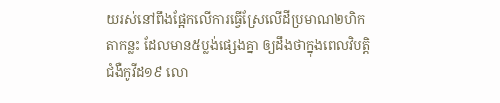យរស់នៅពឹងផ្អែកលើការធ្វើស្រែលើដីប្រមាណ២ហិកតាកន្លះ ដែលមាន៥ប្លង់ផ្សេងគ្នា ឲ្យដឹងថាក្នុងពេលវិបត្តិជំងឺកូវីដ១៩ លោ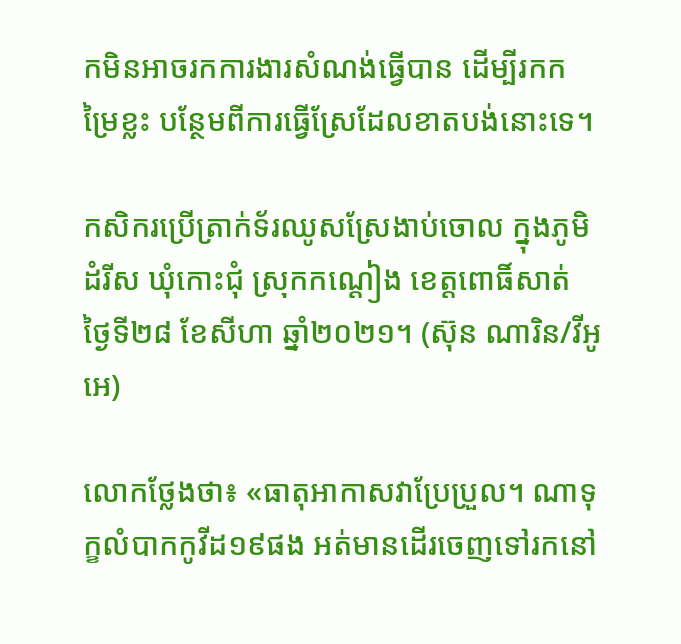កមិនអាចរកការងារសំណង់ធ្វើបាន ដើម្បីរកកម្រៃខ្លះ បន្ថែមពីការធ្វើស្រែដែលខាតបង់នោះទេ។

កសិករប្រើត្រាក់ទ័រឈូសស្រែងាប់ចោល ក្នុងភូមិដំរីស ឃុំកោះជុំ ស្រុកកណ្តៀង ខេត្តពោធិ៍សាត់ ថ្ងៃទី២៨ ខែសីហា ឆ្នាំ២០២១។ (ស៊ុន ណារិន/វីអូអេ)

លោកថ្លែងថា៖ «ធាតុអាកាសវាប្រែប្រួល។ ណាទុក្ខលំបាកកូវីដ១៩ផង អត់មានដើរចេញទៅរកនៅ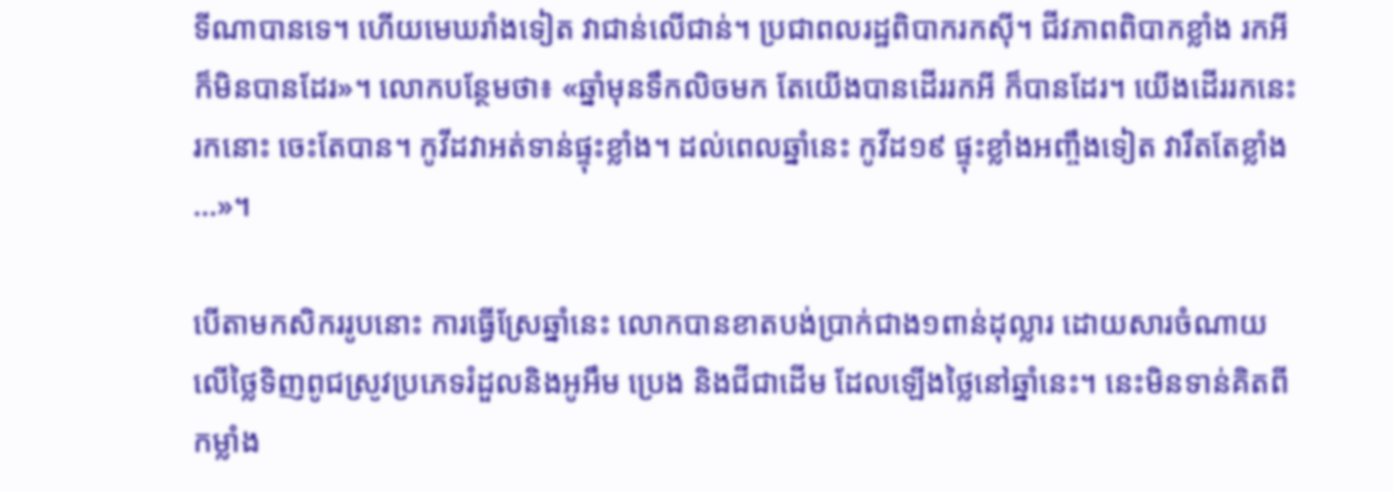ទីណាបានទេ។ ហើយមេឃរាំងទៀត វាជាន់លើជាន់។ ប្រជាពលរដ្ឋពិបាករកស៊ី។ ជីវភាពពិបាកខ្លាំង រកអីក៏មិនបានដែរ»។ លោកបន្ថែមថា៖ «ឆ្នាំមុនទឹកលិចមក តែយើងបានដើររកអី ក៏បានដែរ។ យើងដើររកនេះ រកនោះ ចេះតែបាន។ កូវីដវាអត់ទាន់ផ្ទុះខ្លាំង។ ដល់ពេលឆ្នាំនេះ កូវីដ១៩ ផ្ទុះខ្លាំងអញ្ចឹងទៀត វារឹតតែខ្លាំង…»។

បើតាមកសិកររូបនោះ ការធ្វើស្រែឆ្នាំនេះ លោកបានខាតបង់ប្រាក់ជាង១ពាន់ដុល្លារ ដោយសារចំណាយលើថ្លៃទិញពូជស្រូវប្រភេទរំដួលនិងអូអឹម ប្រេង និងជីជាដើម ដែលឡើងថ្លៃនៅឆ្នាំនេះ។ នេះមិនទាន់គិតពីកម្លាំង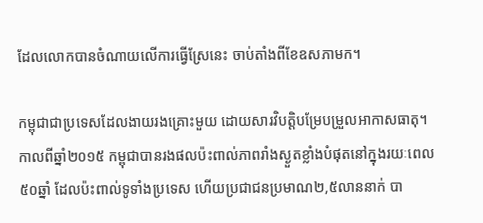ដែលលោកបានចំណាយលើការធ្វើស្រែនេះ ចាប់តាំងពីខែឧសភាមក។

កម្ពុជាជាប្រទេសដែលងាយរងគ្រោះមួយ ដោយសារវិបត្តិបម្រែបម្រួលអាកាសធាតុ។ កាលពីឆ្នាំ២០១៥ កម្ពុជាបានរងផលប៉ះពាល់ភាពរាំងស្ងួតខ្លាំងបំផុតនៅក្នុងរយៈពេល៥០ឆ្នាំ ដែលប៉ះពាល់ទូទាំងប្រទេស ហើយប្រជាជនប្រមាណ២,៥លាននាក់ បា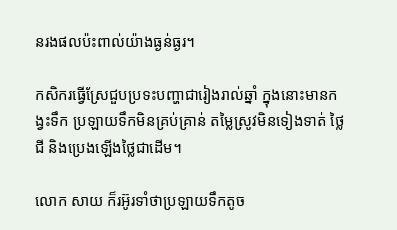នរងផលប៉ះពាល់យ៉ាងធ្ងន់ធ្ងរ។

កសិករធ្វើស្រែជួបប្រទះបញ្ហាជារៀងរាល់ឆ្នាំ ក្នុងនោះមានកង្វះទឹក ប្រឡាយទឹកមិនគ្រប់គ្រាន់ តម្លៃស្រូវមិនទៀងទាត់ ថ្លៃជី និងប្រេងឡើងថ្លៃជាដើម។

លោក សាយ ក៏រអ៊ូរទាំថាប្រឡាយទឹកតូច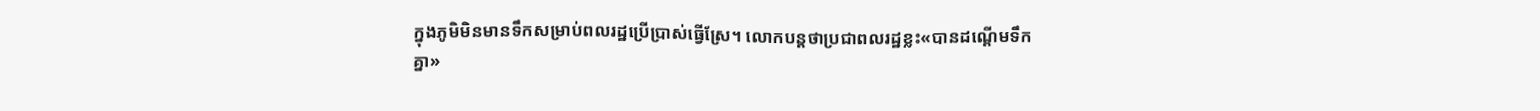ក្នុងភូមិមិនមានទឹកសម្រាប់ពលរដ្ឋប្រើប្រាស់ធ្វើស្រែ។ លោកបន្តថាប្រជាពលរដ្ឋខ្លះ«បានដណ្តើមទឹកគ្នា»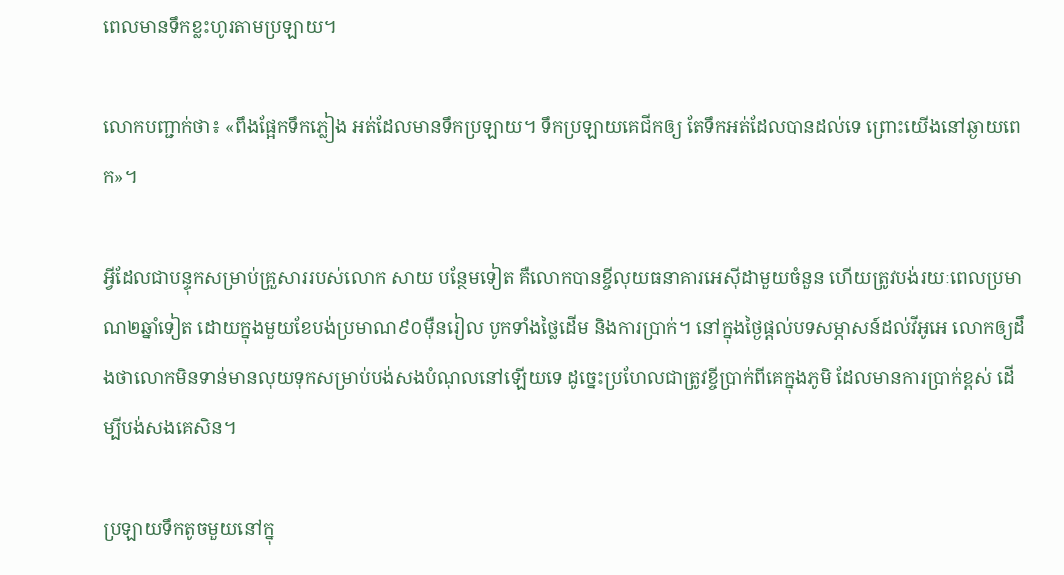ពេលមានទឹកខ្លះហូរតាមប្រឡាយ។

លោកបញ្ជាក់ថា៖ «ពឹងផ្អែកទឹកភ្លៀង អត់ដែលមានទឹកប្រឡាយ។ ទឹកប្រឡាយគេជីកឲ្យ តែទឹកអត់ដែលបានដល់ទេ ព្រោះយើងនៅឆ្ងាយពេក»។

អ្វីដែលជាបន្ទុកសម្រាប់គ្រួសាររបស់លោក សាយ បន្ថែមទៀត គឺលោកបានខ្ចីលុយធនាគារអេស៊ីដាមួយចំនួន ហើយត្រូវបង់រយៈពេលប្រមាណ២ឆ្នាំទៀត ដោយក្នុងមួយខែបង់ប្រមាណ៩០ម៉ឺនរៀល បូកទាំងថ្លៃដើម និងការប្រាក់។ នៅក្នុងថ្ងៃផ្តល់បទសម្ភាសន៍ដល់វីអូអេ លោកឲ្យដឹងថាលោកមិនទាន់មានលុយទុកសម្រាប់បង់សងបំណុលនៅឡើយទេ ដូច្នេះប្រហែលជាត្រូវខ្ចីប្រាក់ពីគេក្នុងភូមិ ដែលមានការប្រាក់ខ្ពស់ ដើម្បីបង់សងគេសិន។

ប្រឡាយទឹកតូចមួយនៅក្នុ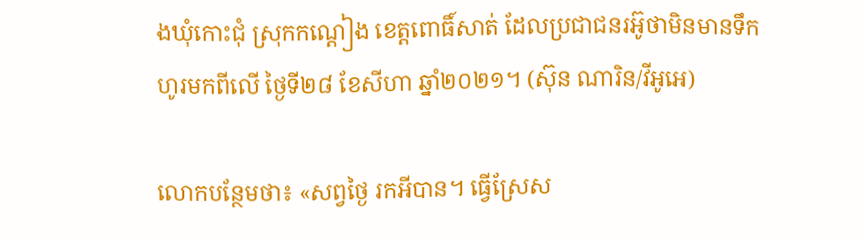ងឃុំកោះជុំ ស្រុកកណ្តៀង ខេត្តពោធិ៍សាត់ ដែលប្រជាជនរអ៊ូថាមិនមានទឹកហូរមកពីលើ ថ្ងៃទី២៨ ខែសីហា ឆ្នាំ២០២១។ (ស៊ុន ណារិន/វីអូអេ)

លោកបន្ថែមថា៖ «សព្វថ្ងៃ រកអីបាន។ ធ្វើស្រែស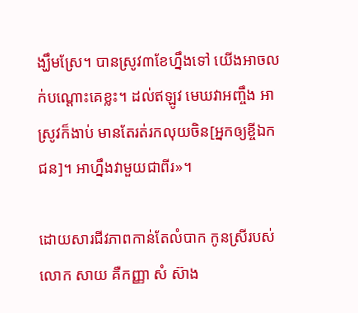ង្ឃឹមស្រែ។ បានស្រូវ៣ខែហ្នឹងទៅ យើងអាចលក់បណ្តោះគេខ្លះ។ ដល់ឥឡូវ មេឃវាអញ្ចឹង អាស្រូវក៏ងាប់ មានតែរត់រកលុយចិន[អ្នកឲ្យខ្ចីឯកជន]។ អាហ្នឹងវាមួយជាពីរ»។

ដោយសារជីវភាពកាន់តែលំបាក កូនស្រីរបស់លោក សាយ គឺកញ្ញា សំ ស៊ាង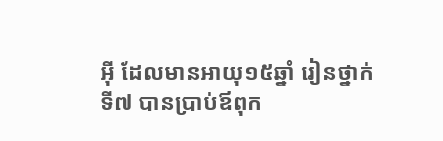អ៊ី ដែលមានអាយុ១៥ឆ្នាំ រៀនថ្នាក់ទី៧ បានប្រាប់ឪពុក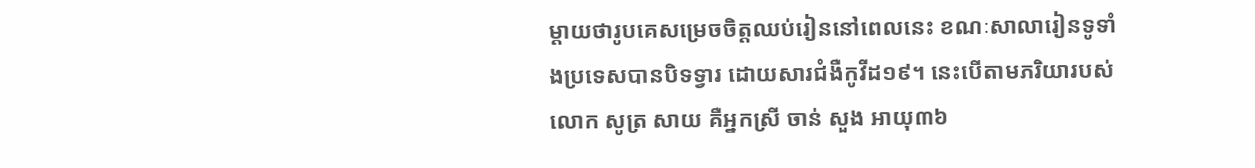ម្តាយថារូបគេសម្រេចចិត្តឈប់រៀននៅពេលនេះ ខណៈសាលារៀនទូទាំងប្រទេសបានបិទទ្វារ ដោយសារជំងឺកូវីដ១៩។ នេះបើតាមភរិយារបស់លោក សូត្រ សាយ គឺអ្នកស្រី ចាន់ សួង អាយុ៣៦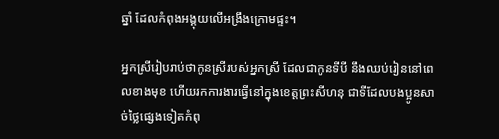ឆ្នាំ ដែលកំពុងអង្គុយលើអង្រឹងក្រោមផ្ទះ។

អ្នកស្រីរៀបរាប់ថាកូនស្រីរបស់អ្នកស្រី ដែលជាកូនទីបី នឹងឈប់រៀននៅពេលខាងមុខ ហើយរកការងារធ្វើនៅក្នុងខេត្តព្រះសីហនុ ជាទីដែលបងប្អូនសាច់ថ្លៃផ្សេងទៀតកំពុ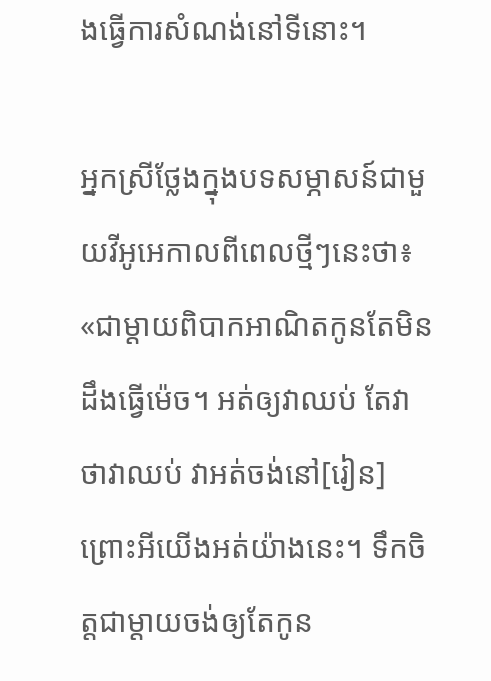ងធ្វើការសំណង់នៅទីនោះ។

អ្នកស្រីថ្លែងក្នុងបទសម្ភាសន៍ជាមួយវីអូអេកាលពីពេលថ្មីៗនេះថា៖ «ជាម្តាយពិបាកអាណិតកូនតែមិនដឹងធ្វើម៉េច។ អត់ឲ្យវាឈប់ តែវាថាវាឈប់ វាអត់ចង់នៅ[រៀន] ព្រោះអីយើងអត់យ៉ាងនេះ។ ទឹកចិត្តជាម្តាយចង់ឲ្យតែកូន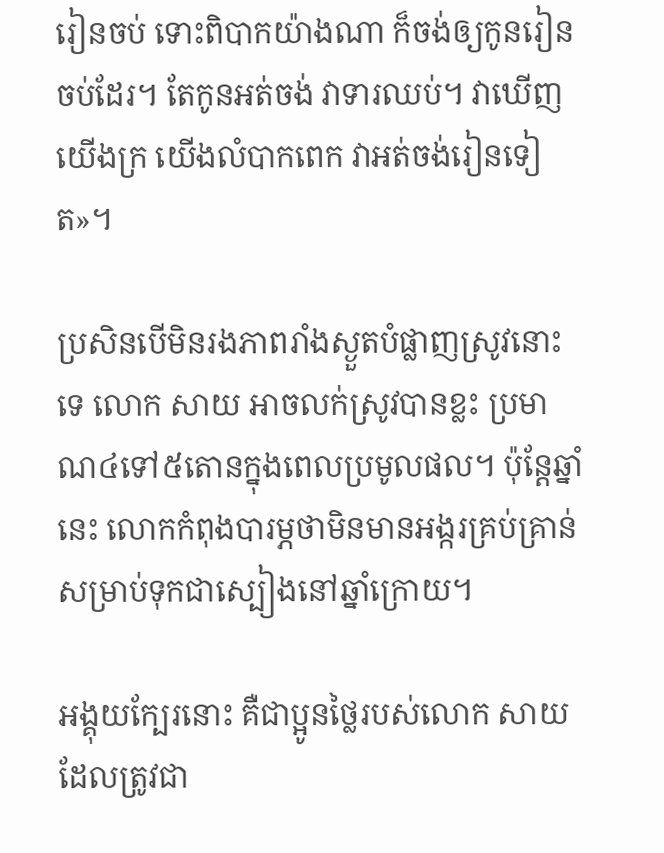រៀនចប់ ទោះពិបាកយ៉ាងណា ក៏ចង់ឲ្យកូនរៀនចប់ដែរ។ តែកូនអត់ចង់ វាទារឈប់។ វាឃើញយើងក្រ យើងលំបាកពេក វាអត់ចង់រៀនទៀត»។

ប្រសិនបើមិនរងភាពរាំងស្ងួតបំផ្លាញស្រូវនោះទេ លោក សាយ អាចលក់ស្រូវបានខ្លះ ប្រមាណ៤ទៅ៥តោនក្នុងពេលប្រមូលផល។ ប៉ុន្តែឆ្នាំនេះ លោកកំពុងបារម្ភថាមិនមានអង្ករគ្រប់គ្រាន់សម្រាប់ទុកជាស្បៀងនៅឆ្នាំក្រោយ។

អង្គុយក្បែរនោះ គឺជាប្អូនថ្លៃរបស់លោក សាយ ដែលត្រូវជា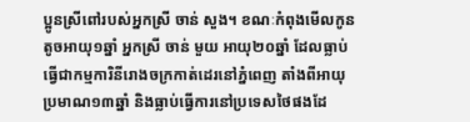ប្អូនស្រីពៅរបស់អ្នកស្រី ចាន់ សួង។ ខណៈកំពុងមើលកូនតូចអាយុ១ឆ្នាំ អ្នកស្រី ចាន់ មួយ អាយុ២០ឆ្នាំ ដែលធ្លាប់ធ្វើជាកម្មការិនីរោងចក្រកាត់ដេរនៅភ្នំពេញ តាំងពីអាយុប្រមាណ១៣ឆ្នាំ និងធ្លាប់ធ្វើការនៅប្រទេសថៃផងដែ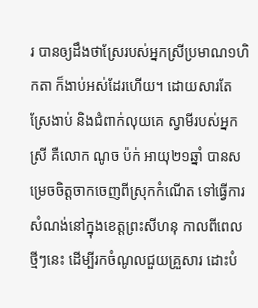រ បានឲ្យដឹងថាស្រែរបស់អ្នកស្រីប្រមាណ១ហិកតា ក៏ងាប់អស់ដែរហើយ។ ដោយសារតែស្រែងាប់ និងជំពាក់លុយគេ ស្វាមីរបស់អ្នកស្រី គឺលោក ណូច ប៉ក់ អាយុ២១ឆ្នាំ បានសម្រេចចិត្តចាកចេញពីស្រុកកំណើត ទៅធ្វើការសំណង់នៅក្នុងខេត្តព្រះសីហនុ កាលពីពេលថ្មីៗនេះ ដើម្បីរកចំណូលជួយគ្រួសារ ដោះបំ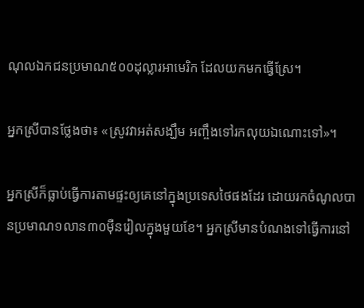ណុលឯកជនប្រមាណ៥០០ដុល្លារអាមេរិក ដែលយកមកធ្វើស្រែ។

អ្នកស្រីបានថ្លែងថា៖ «ស្រូវវាអត់សង្ឃឹម អញ្ចឹងទៅរកលុយឯណោះទៅ»។

អ្នកស្រីក៏ធ្លាប់ធ្វើការតាមផ្ទះឲ្យគេនៅក្នុងប្រទេសថៃផងដែរ ដោយរកចំណូលបានប្រមាណ១លាន៣០ម៉ឺនរៀលក្នុងមួយខែ។ អ្នកស្រីមានបំណងទៅធ្វើការនៅ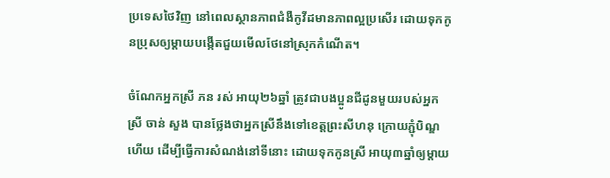ប្រទេសថៃវិញ នៅពេលស្ថានភាពជំងឺកូវីដមានភាពល្អប្រសើរ ដោយទុកកូនប្រុសឲ្យម្តាយបង្កើតជួយមើលថែនៅស្រុកកំណើត។

ចំណែកអ្នកស្រី ភន រស់ អាយុ២៦ឆ្នាំ ត្រូវជាបងប្អូនជីដូនមួយរបស់អ្នកស្រី ចាន់ សួង បានថ្លែងថាអ្នកស្រីនឹងទៅខេត្តព្រះសីហនុ ក្រោយភ្ជុំបិណ្ឌហើយ ដើម្បីធ្វើការសំណង់នៅទីនោះ ដោយទុកកូនស្រី អាយុ៣ឆ្នាំឲ្យម្តាយ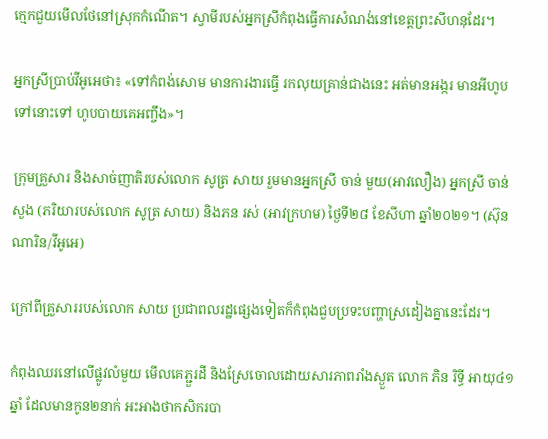ក្មេកជួយមើលថែនៅស្រុកកំណើត។ ស្វាមីរបស់អ្នកស្រីកំពុងធ្វើការសំណង់នៅខេត្តព្រះសីហនុដែរ។

អ្នកស្រីប្រាប់វីអូអេថា៖ «ទៅកំពង់សោម មានការងារធ្វើ រកលុយគ្រាន់ជាងនេះ អត់មានអង្ករ មានអីហូប ទៅនោះទៅ ហូបបាយគេអញ្ចឹង»។

ក្រុមគ្រួសារ និងសាច់ញាតិរបស់លោក សូត្រ សាយ រួមមានអ្នកស្រី ចាន់ មួយ(អាវលឿង) អ្នកស្រី ចាន់ សួង (ភរិយារបស់លោក សូត្រ សាយ) និងភន រស់ (អាវក្រហម) ថ្ងៃទី២៨ ខែសីហា ឆ្នាំ២០២១។ (ស៊ុន ណារិន/វីអូអេ)

ក្រៅពីគ្រួសាររបស់លោក សាយ ប្រជាពលរដ្ឋផ្សេងទៀតក៏កំពុងជួបប្រទះបញ្ហាស្រដៀងគ្នានេះដែរ។

កំពុងឈរនៅលើផ្លូវលំមួយ មើលគេភ្ជួរដី និងស្រែចោលដោយសារភាពរាំងស្ងួត លោក ភិន រិទ្ធី អាយុ៤១ឆ្នាំ ដែលមានកូន២នាក់ អះអាងថាកសិករបា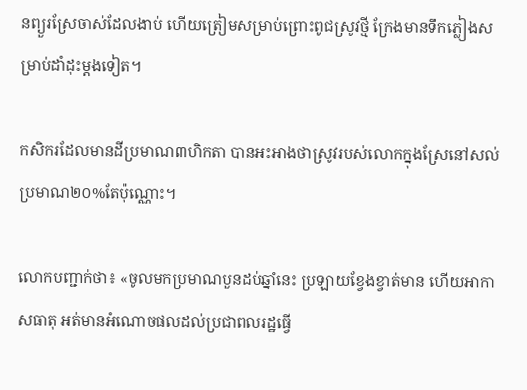នព្យួរស្រែចាស់ដែលងាប់ ហើយត្រៀមសម្រាប់ព្រោះពូជស្រូវថ្មី ក្រែងមានទឹកភ្លៀងសម្រាប់ដាំដុះម្តងទៀត។

កសិករដែលមានដីប្រមាណ៣ហិកតា បានអះអាងថាស្រូវរបស់លោកក្នុងស្រែនៅសល់ប្រមាណ២០%តែប៉ុណ្ណោះ។

លោកបញ្ជាក់ថា៖ «ចូលមកប្រមាណបួនដប់ឆ្នាំនេះ ប្រឡាយខ្វែងខ្វាត់មាន ហើយអាកាសធាតុ អត់មានអំណោចផលដល់ប្រជាពលរដ្ឋធ្វើ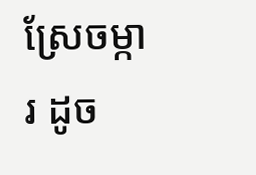ស្រែចម្ការ ដូច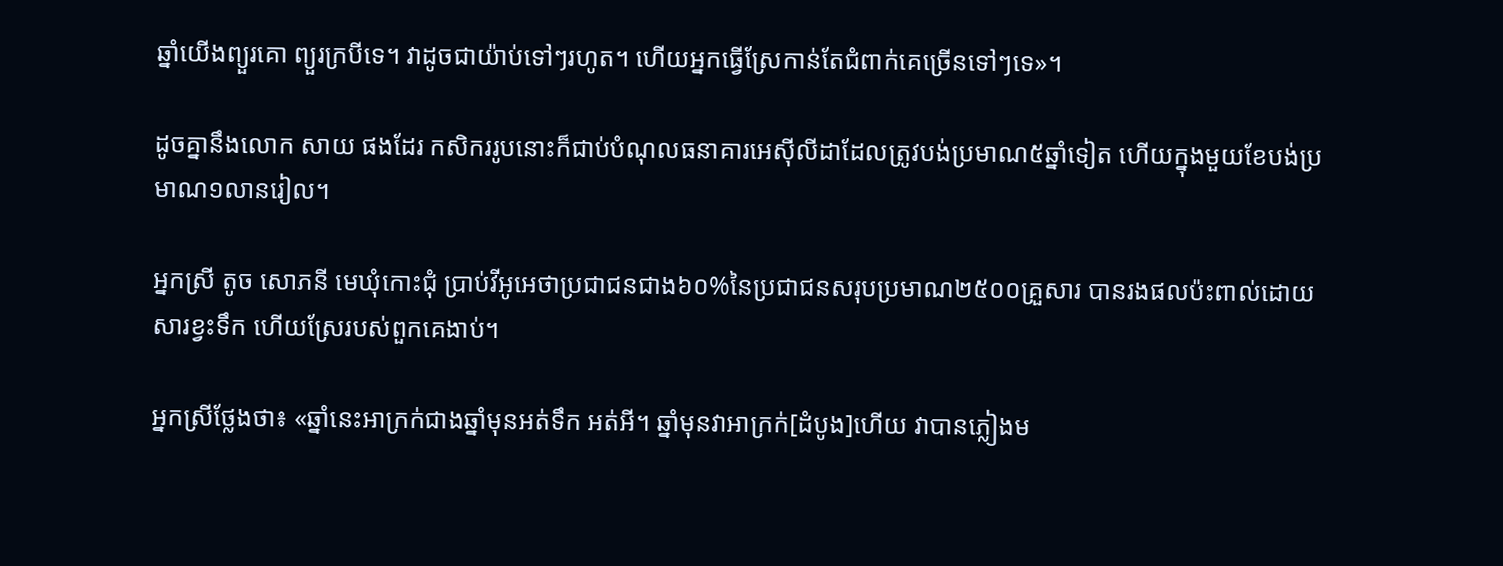ឆ្នាំយើងព្យួរគោ ព្យួរក្របីទេ។ វាដូចជាយ៉ាប់ទៅៗរហូត។ ហើយអ្នកធ្វើស្រែកាន់តែជំពាក់គេច្រើនទៅៗទេ»។

ដូចគ្នានឹងលោក សាយ ផងដែរ កសិកររូបនោះក៏ជាប់បំណុលធនាគារអេស៊ីលីដាដែលត្រូវបង់ប្រមាណ៥ឆ្នាំទៀត ហើយក្នុងមួយខែបង់ប្រមាណ១លានរៀល។

អ្នកស្រី តូច សោភនី មេឃុំកោះជុំ ប្រាប់វីអូអេថាប្រជាជនជាង៦០%នៃប្រជាជនសរុបប្រមាណ២៥០០គ្រួសារ បានរងផលប៉ះពាល់ដោយសារខ្វះទឹក ហើយស្រែរបស់ពួកគេងាប់។

អ្នកស្រីថ្លែងថា៖ «ឆ្នាំនេះអាក្រក់ជាងឆ្នាំមុនអត់ទឹក អត់អី។ ឆ្នាំមុនវាអាក្រក់[ដំបូង]ហើយ វាបានភ្លៀងម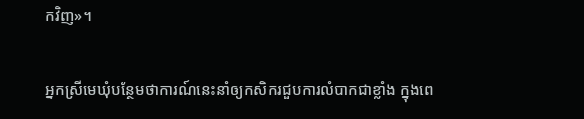កវិញ»។

អ្នកស្រីមេឃុំបន្ថែមថាការណ៍នេះនាំឲ្យកសិករជួបការលំបាកជាខ្លាំង ក្នុងពេ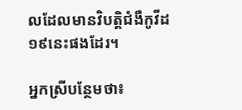លដែលមានវិបត្តិជំងឺកូវីដ១៩នេះផងដែរ។

អ្នកស្រីបន្ថែមថា៖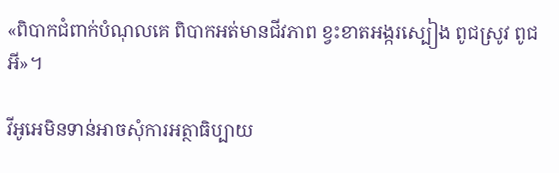«ពិបាកជំពាក់បំណុលគេ ពិបាកអត់មានជីវភាព ខ្វះខាតអង្ករស្បៀង ពូជស្រូវ ពូជអី»។

វីអូអេមិនទាន់អាចសុំការអត្ថាធិប្បាយ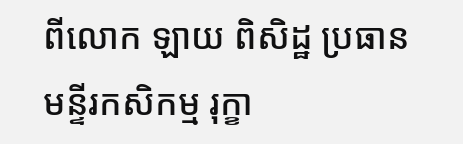ពីលោក ឡាយ ពិសិដ្ឋ ប្រធានមន្ទីរកសិកម្ម រុក្ខា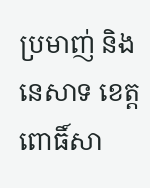ប្រមាញ់ និងនេសាទ ខេត្តពោធិ៍សា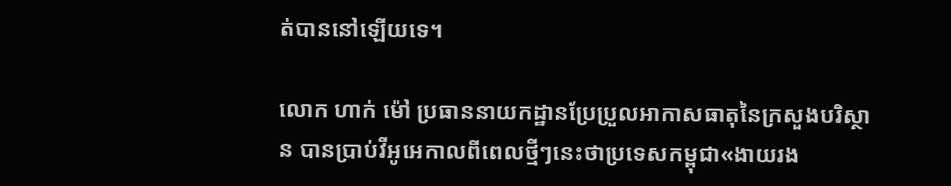ត់បាននៅឡើយទេ។

លោក ហាក់ ម៉ៅ ប្រធាននាយកដ្ឋានប្រែប្រួលអាកាសធាតុនៃក្រសួងបរិស្ថាន បានប្រាប់វីអូអេកាលពីពេលថ្មីៗនេះថាប្រទេសកម្ពុជា«ងាយរង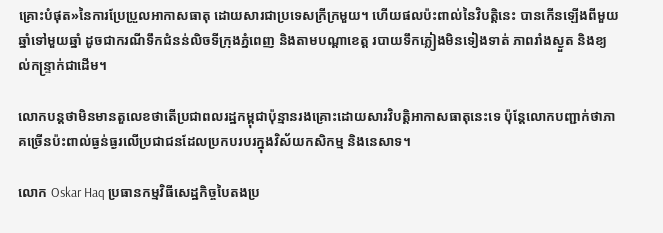គ្រោះបំផុត»នៃការប្រែប្រួលអាកាសធាតុ ដោយសារជាប្រទេសក្រីក្រមួយ។ ហើយផលប៉ះពាល់នៃវិបត្តិនេះ បានកើនឡើងពីមួយឆ្នាំទៅមួយឆ្នាំ ដូចជាករណីទឹកជំនន់លិចទីក្រុងភ្នំពេញ និងតាមបណ្តាខេត្ត របាយទឹកភ្លៀងមិនទៀងទាត់ ភាពរាំងស្ងួត និងខ្យល់កន្រ្ទាក់ជាដើម។

លោកបន្តថាមិនមានតួលេខថាតើប្រជាពលរដ្ឋកម្ពុជាប៉ុន្មានរងគ្រោះដោយសារវិបត្តិអាកាសធាតុនេះទេ ប៉ុន្តែលោកបញ្ជាក់ថាភាគច្រើនប៉ះពាល់ធ្ងន់ធ្ងរលើប្រជាជនដែលប្រកបរបរក្នុងវិស័យកសិកម្ម និងនេសាទ។

លោក Oskar Haq ប្រធានកម្មវិធីសេដ្ឋកិច្ចបៃតងប្រ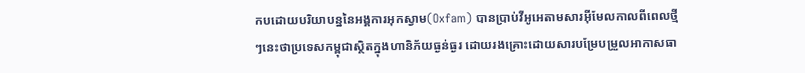កបដោយបរិយាបន្ននៃអង្គការអុកស្វាម(Oxfam) បានប្រាប់វីអូអេតាមសារអ៊ីមែលកាលពីពេលថ្មីៗនេះថាប្រទេសកម្ពុជាស្ថិតក្នុងហានិភ័យធ្ងន់ធ្ងរ ដោយរងគ្រោះដោយសារបម្រែបម្រួលអាកាសធា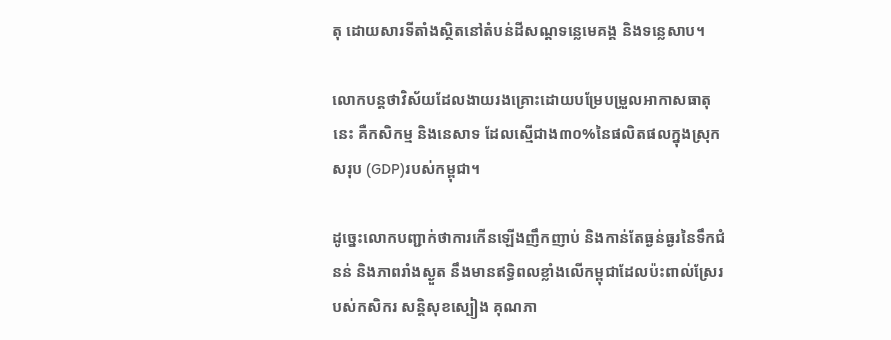តុ ដោយសារទីតាំងស្ថិតនៅតំបន់ដីសណ្តទន្លេមេគង្គ និងទន្លេសាប។

លោកបន្តថាវិស័យដែលងាយរងគ្រោះដោយបម្រែបម្រួលអាកាសធាតុនេះ គឺកសិកម្ម និងនេសាទ ដែលស្មើជាង៣០%នៃផលិតផលក្នុងស្រុកសរុប (GDP)របស់កម្ពុជា។

ដូច្នេះលោកបញ្ជាក់ថាការកើនឡើងញឹកញាប់ និងកាន់តែធ្ងន់ធ្ងរនៃទឹកជំនន់ និងភាពរាំងស្ងួត នឹងមានឥទ្ធិពលខ្លាំងលើកម្ពុជាដែលប៉ះពាល់ស្រែរបស់កសិករ សន្តិសុខស្បៀង គុណភា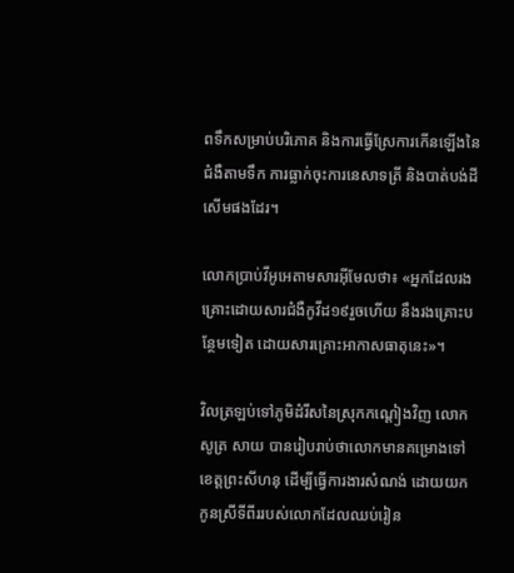ពទឹកសម្រាប់បរិភោគ និងការធ្វើស្រែការកើនឡើងនៃជំងឺតាមទឹក ការធ្លាក់ចុះការនេសាទត្រី និងបាត់បង់ដីសើមផងដែរ។

លោកប្រាប់វីអូអេតាមសារអ៊ីមែលថា៖ «អ្នកដែលរងគ្រោះដោយសារជំងឺកូវីដ១៩រួចហើយ នឹងរងគ្រោះបន្ថែមទៀត ដោយសារគ្រោះអាកាសធាតុនេះ»។

វិលត្រឡប់ទៅភូមិដំរីសនៃស្រុកកណ្តៀងវិញ លោក សូត្រ សាយ បានរៀបរាប់ថាលោកមានគម្រោងទៅខេត្តព្រះសីហនុ ដើម្បីធ្វើការងារសំណង់ ដោយយកកូនស្រីទីពីររបស់លោកដែលឈប់រៀន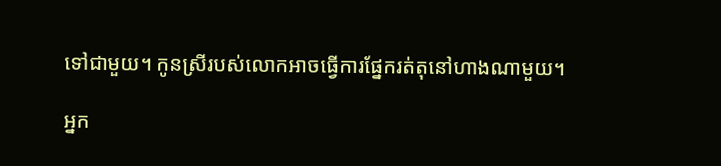ទៅជាមួយ។ កូនស្រីរបស់លោកអាចធ្វើការផ្នែករត់តុនៅហាងណាមួយ។

អ្នក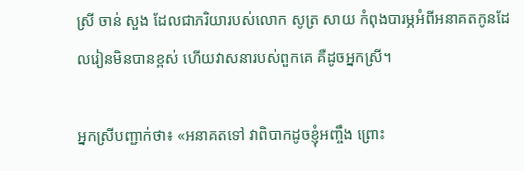ស្រី ចាន់ សួង ដែលជាភរិយារបស់លោក សូត្រ សាយ កំពុងបារម្ភអំពីអនាគតកូនដែលរៀនមិនបានខ្ពស់ ហើយវាសនារបស់ពួកគេ គឺដូចអ្នកស្រី។

អ្នកស្រីបញ្ជាក់ថា៖ «អនាគតទៅ វាពិបាកដូចខ្ញុំអញ្ចឹង ព្រោះ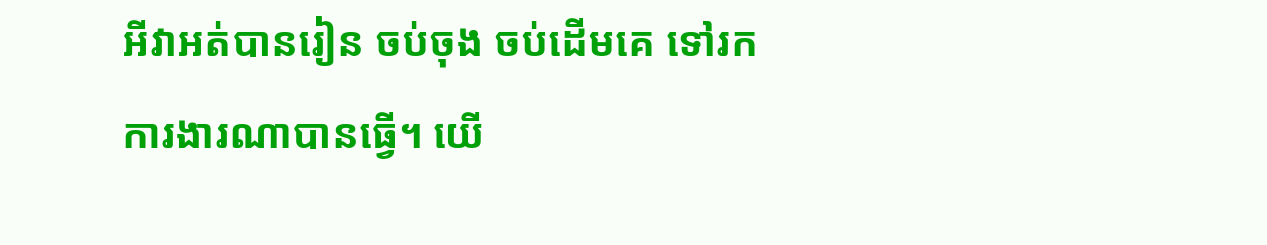អីវាអត់បានរៀន ចប់ចុង ចប់ដើមគេ ទៅរកការងារណាបានធ្វើ។ យើ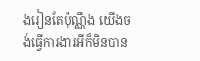ងរៀនតែប៉ុណ្ណឹង យើងចង់ធ្វើការងារអីក៏មិនបាន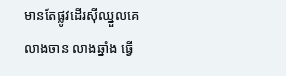មានតែផ្លូវដើរស៊ីឈ្នួលគេ លាងចាន លាងឆ្នាំង ធ្វើ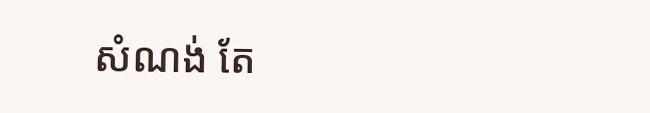សំណង់ តែ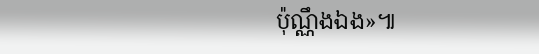ប៉ុណ្ណឹងឯង»៕